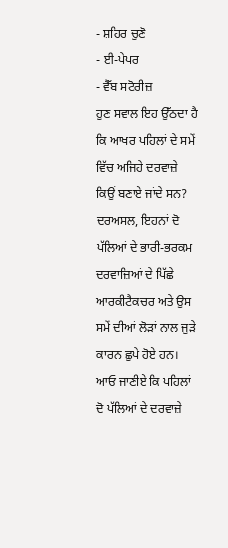- ਸ਼ਹਿਰ ਚੁਣੋ
- ਈ-ਪੇਪਰ
- ਵੈੱਬ ਸਟੋਰੀਜ਼
ਹੁਣ ਸਵਾਲ ਇਹ ਉੱਠਦਾ ਹੈ ਕਿ ਆਖਰ ਪਹਿਲਾਂ ਦੇ ਸਮੇਂ ਵਿੱਚ ਅਜਿਹੇ ਦਰਵਾਜ਼ੇ ਕਿਉਂ ਬਣਾਏ ਜਾਂਦੇ ਸਨ? ਦਰਅਸਲ, ਇਹਨਾਂ ਦੋ ਪੱਲਿਆਂ ਦੇ ਭਾਰੀ-ਭਰਕਮ ਦਰਵਾਜ਼ਿਆਂ ਦੇ ਪਿੱਛੇ ਆਰਕੀਟੈਕਚਰ ਅਤੇ ਉਸ ਸਮੇਂ ਦੀਆਂ ਲੋੜਾਂ ਨਾਲ ਜੁੜੇ ਕਾਰਨ ਛੁਪੇ ਹੋਏ ਹਨ। ਆਓ ਜਾਣੀਏ ਕਿ ਪਹਿਲਾਂ ਦੋ ਪੱਲਿਆਂ ਦੇ ਦਰਵਾਜ਼ੇ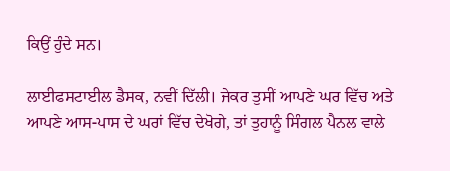ਕਿਉਂ ਹੁੰਦੇ ਸਨ।

ਲਾਈਫਸਟਾਈਲ ਡੈਸਕ, ਨਵੀਂ ਦਿੱਲੀ। ਜੇਕਰ ਤੁਸੀਂ ਆਪਣੇ ਘਰ ਵਿੱਚ ਅਤੇ ਆਪਣੇ ਆਸ-ਪਾਸ ਦੇ ਘਰਾਂ ਵਿੱਚ ਦੇਖੋਗੇ, ਤਾਂ ਤੁਹਾਨੂੰ ਸਿੰਗਲ ਪੈਨਲ ਵਾਲੇ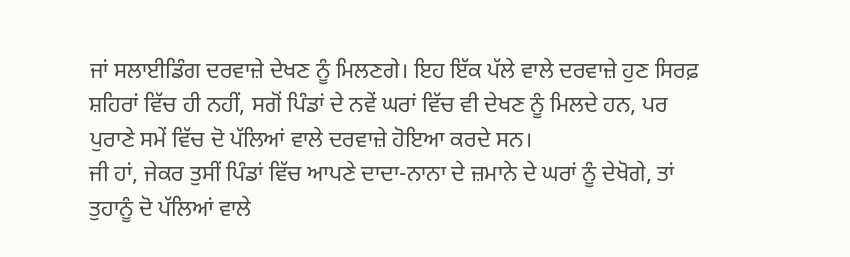ਜਾਂ ਸਲਾਈਡਿੰਗ ਦਰਵਾਜ਼ੇ ਦੇਖਣ ਨੂੰ ਮਿਲਣਗੇ। ਇਹ ਇੱਕ ਪੱਲੇ ਵਾਲੇ ਦਰਵਾਜ਼ੇ ਹੁਣ ਸਿਰਫ਼ ਸ਼ਹਿਰਾਂ ਵਿੱਚ ਹੀ ਨਹੀਂ, ਸਗੋਂ ਪਿੰਡਾਂ ਦੇ ਨਵੇਂ ਘਰਾਂ ਵਿੱਚ ਵੀ ਦੇਖਣ ਨੂੰ ਮਿਲਦੇ ਹਨ, ਪਰ ਪੁਰਾਣੇ ਸਮੇਂ ਵਿੱਚ ਦੋ ਪੱਲਿਆਂ ਵਾਲੇ ਦਰਵਾਜ਼ੇ ਹੋਇਆ ਕਰਦੇ ਸਨ।
ਜੀ ਹਾਂ, ਜੇਕਰ ਤੁਸੀਂ ਪਿੰਡਾਂ ਵਿੱਚ ਆਪਣੇ ਦਾਦਾ-ਨਾਨਾ ਦੇ ਜ਼ਮਾਨੇ ਦੇ ਘਰਾਂ ਨੂੰ ਦੇਖੋਗੇ, ਤਾਂ ਤੁਹਾਨੂੰ ਦੋ ਪੱਲਿਆਂ ਵਾਲੇ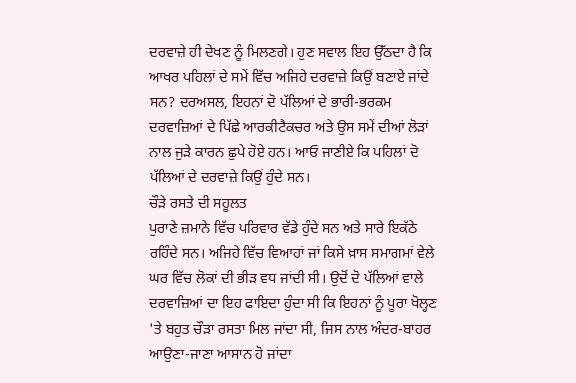ਦਰਵਾਜ਼ੇ ਹੀ ਦੇਖਣ ਨੂੰ ਮਿਲਣਗੇ। ਹੁਣ ਸਵਾਲ ਇਹ ਉੱਠਦਾ ਹੈ ਕਿ ਆਖਰ ਪਹਿਲਾਂ ਦੇ ਸਮੇਂ ਵਿੱਚ ਅਜਿਹੇ ਦਰਵਾਜ਼ੇ ਕਿਉਂ ਬਣਾਏ ਜਾਂਦੇ ਸਨ? ਦਰਅਸਲ, ਇਹਨਾਂ ਦੋ ਪੱਲਿਆਂ ਦੇ ਭਾਰੀ-ਭਰਕਮ ਦਰਵਾਜ਼ਿਆਂ ਦੇ ਪਿੱਛੇ ਆਰਕੀਟੈਕਚਰ ਅਤੇ ਉਸ ਸਮੇਂ ਦੀਆਂ ਲੋੜਾਂ ਨਾਲ ਜੁੜੇ ਕਾਰਨ ਛੁਪੇ ਹੋਏ ਹਨ। ਆਓ ਜਾਣੀਏ ਕਿ ਪਹਿਲਾਂ ਦੋ ਪੱਲਿਆਂ ਦੇ ਦਰਵਾਜ਼ੇ ਕਿਉਂ ਹੁੰਦੇ ਸਨ।
ਚੌੜੇ ਰਸਤੇ ਦੀ ਸਹੂਲਤ
ਪੁਰਾਣੇ ਜ਼ਮਾਨੇ ਵਿੱਚ ਪਰਿਵਾਰ ਵੱਡੇ ਹੁੰਦੇ ਸਨ ਅਤੇ ਸਾਰੇ ਇਕੱਠੇ ਰਹਿੰਦੇ ਸਨ। ਅਜਿਹੇ ਵਿੱਚ ਵਿਆਹਾਂ ਜਾਂ ਕਿਸੇ ਖ਼ਾਸ ਸਮਾਗਮਾਂ ਵੇਲੇ ਘਰ ਵਿੱਚ ਲੋਕਾਂ ਦੀ ਭੀੜ ਵਧ ਜਾਂਦੀ ਸੀ। ਉਦੋਂ ਦੋ ਪੱਲਿਆਂ ਵਾਲੇ ਦਰਵਾਜ਼ਿਆਂ ਦਾ ਇਹ ਫਾਇਦਾ ਹੁੰਦਾ ਸੀ ਕਿ ਇਹਨਾਂ ਨੂੰ ਪੂਰਾ ਖੋਲ੍ਹਣ 'ਤੇ ਬਹੁਤ ਚੌੜਾ ਰਸਤਾ ਮਿਲ ਜਾਂਦਾ ਸੀ, ਜਿਸ ਨਾਲ ਅੰਦਰ-ਬਾਹਰ ਆਉਣਾ-ਜਾਣਾ ਆਸਾਨ ਹੋ ਜਾਂਦਾ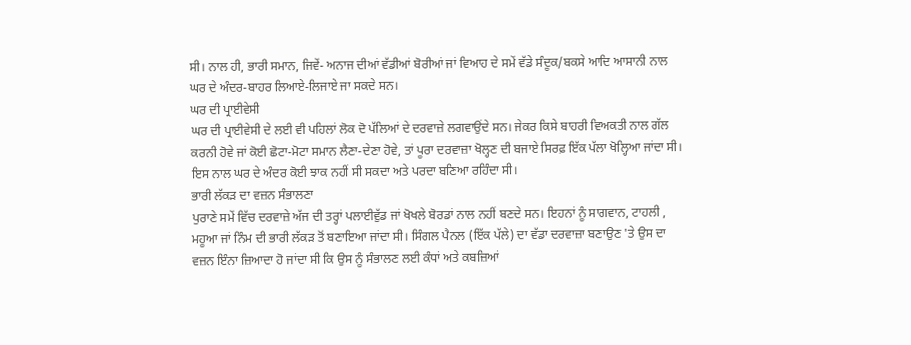ਸੀ। ਨਾਲ ਹੀ, ਭਾਰੀ ਸਮਾਨ, ਜਿਵੇਂ- ਅਨਾਜ ਦੀਆਂ ਵੱਡੀਆਂ ਬੋਰੀਆਂ ਜਾਂ ਵਿਆਹ ਦੇ ਸਮੇਂ ਵੱਡੇ ਸੰਦੂਕ/ਬਕਸੇ ਆਦਿ ਆਸਾਨੀ ਨਾਲ ਘਰ ਦੇ ਅੰਦਰ-ਬਾਹਰ ਲਿਆਏ-ਲਿਜਾਏ ਜਾ ਸਕਦੇ ਸਨ।
ਘਰ ਦੀ ਪ੍ਰਾਈਵੇਸੀ
ਘਰ ਦੀ ਪ੍ਰਾਈਵੇਸੀ ਦੇ ਲਈ ਵੀ ਪਹਿਲਾਂ ਲੋਕ ਦੋ ਪੱਲਿਆਂ ਦੇ ਦਰਵਾਜ਼ੇ ਲਗਵਾਉਂਦੇ ਸਨ। ਜੇਕਰ ਕਿਸੇ ਬਾਹਰੀ ਵਿਅਕਤੀ ਨਾਲ ਗੱਲ ਕਰਨੀ ਹੋਵੇ ਜਾਂ ਕੋਈ ਛੋਟਾ-ਮੋਟਾ ਸਮਾਨ ਲੈਣਾ-ਦੇਣਾ ਹੋਵੇ, ਤਾਂ ਪੂਰਾ ਦਰਵਾਜ਼ਾ ਖੋਲ੍ਹਣ ਦੀ ਬਜਾਏ ਸਿਰਫ਼ ਇੱਕ ਪੱਲਾ ਖੋਲ੍ਹਿਆ ਜਾਂਦਾ ਸੀ। ਇਸ ਨਾਲ ਘਰ ਦੇ ਅੰਦਰ ਕੋਈ ਝਾਕ ਨਹੀਂ ਸੀ ਸਕਦਾ ਅਤੇ ਪਰਦਾ ਬਣਿਆ ਰਹਿੰਦਾ ਸੀ।
ਭਾਰੀ ਲੱਕੜ ਦਾ ਵਜ਼ਨ ਸੰਭਾਲਣਾ
ਪੁਰਾਣੇ ਸਮੇਂ ਵਿੱਚ ਦਰਵਾਜ਼ੇ ਅੱਜ ਦੀ ਤਰ੍ਹਾਂ ਪਲਾਈਵੁੱਡ ਜਾਂ ਖੋਖਲੇ ਬੋਰਡਾਂ ਨਾਲ ਨਹੀਂ ਬਣਦੇ ਸਨ। ਇਹਨਾਂ ਨੂੰ ਸਾਗਵਾਨ, ਟਾਹਲੀ , ਮਹੂਆ ਜਾਂ ਨਿੰਮ ਦੀ ਭਾਰੀ ਲੱਕੜ ਤੋਂ ਬਣਾਇਆ ਜਾਂਦਾ ਸੀ। ਸਿੰਗਲ ਪੈਨਲ (ਇੱਕ ਪੱਲੇ) ਦਾ ਵੱਡਾ ਦਰਵਾਜ਼ਾ ਬਣਾਉਣ 'ਤੇ ਉਸ ਦਾ ਵਜ਼ਨ ਇੰਨਾ ਜ਼ਿਆਦਾ ਹੋ ਜਾਂਦਾ ਸੀ ਕਿ ਉਸ ਨੂੰ ਸੰਭਾਲਣ ਲਈ ਕੰਧਾਂ ਅਤੇ ਕਬਜ਼ਿਆਂ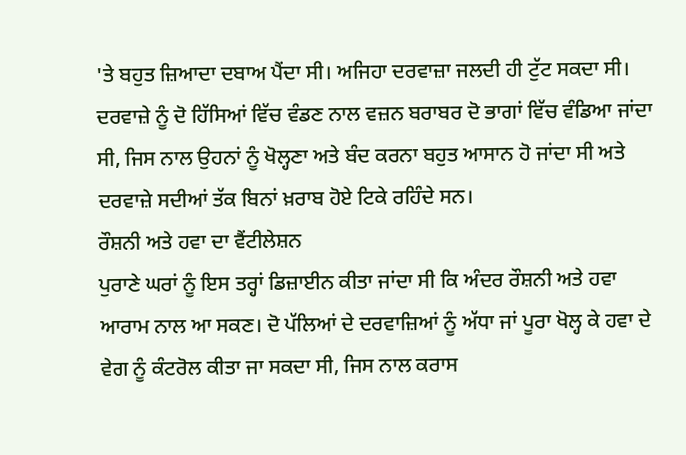'ਤੇ ਬਹੁਤ ਜ਼ਿਆਦਾ ਦਬਾਅ ਪੈਂਦਾ ਸੀ। ਅਜਿਹਾ ਦਰਵਾਜ਼ਾ ਜਲਦੀ ਹੀ ਟੁੱਟ ਸਕਦਾ ਸੀ। ਦਰਵਾਜ਼ੇ ਨੂੰ ਦੋ ਹਿੱਸਿਆਂ ਵਿੱਚ ਵੰਡਣ ਨਾਲ ਵਜ਼ਨ ਬਰਾਬਰ ਦੋ ਭਾਗਾਂ ਵਿੱਚ ਵੰਡਿਆ ਜਾਂਦਾ ਸੀ, ਜਿਸ ਨਾਲ ਉਹਨਾਂ ਨੂੰ ਖੋਲ੍ਹਣਾ ਅਤੇ ਬੰਦ ਕਰਨਾ ਬਹੁਤ ਆਸਾਨ ਹੋ ਜਾਂਦਾ ਸੀ ਅਤੇ ਦਰਵਾਜ਼ੇ ਸਦੀਆਂ ਤੱਕ ਬਿਨਾਂ ਖ਼ਰਾਬ ਹੋਏ ਟਿਕੇ ਰਹਿੰਦੇ ਸਨ।
ਰੌਸ਼ਨੀ ਅਤੇ ਹਵਾ ਦਾ ਵੈਂਟੀਲੇਸ਼ਨ
ਪੁਰਾਣੇ ਘਰਾਂ ਨੂੰ ਇਸ ਤਰ੍ਹਾਂ ਡਿਜ਼ਾਈਨ ਕੀਤਾ ਜਾਂਦਾ ਸੀ ਕਿ ਅੰਦਰ ਰੌਸ਼ਨੀ ਅਤੇ ਹਵਾ ਆਰਾਮ ਨਾਲ ਆ ਸਕਣ। ਦੋ ਪੱਲਿਆਂ ਦੇ ਦਰਵਾਜ਼ਿਆਂ ਨੂੰ ਅੱਧਾ ਜਾਂ ਪੂਰਾ ਖੋਲ੍ਹ ਕੇ ਹਵਾ ਦੇ ਵੇਗ ਨੂੰ ਕੰਟਰੋਲ ਕੀਤਾ ਜਾ ਸਕਦਾ ਸੀ, ਜਿਸ ਨਾਲ ਕਰਾਸ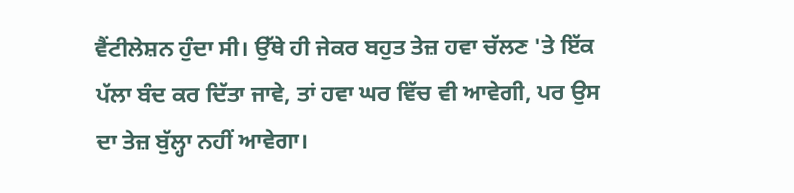ਵੈਂਟੀਲੇਸ਼ਨ ਹੁੰਦਾ ਸੀ। ਉੱਥੇ ਹੀ ਜੇਕਰ ਬਹੁਤ ਤੇਜ਼ ਹਵਾ ਚੱਲਣ 'ਤੇ ਇੱਕ ਪੱਲਾ ਬੰਦ ਕਰ ਦਿੱਤਾ ਜਾਵੇ, ਤਾਂ ਹਵਾ ਘਰ ਵਿੱਚ ਵੀ ਆਵੇਗੀ, ਪਰ ਉਸ ਦਾ ਤੇਜ਼ ਬੁੱਲ੍ਹਾ ਨਹੀਂ ਆਵੇਗਾ।